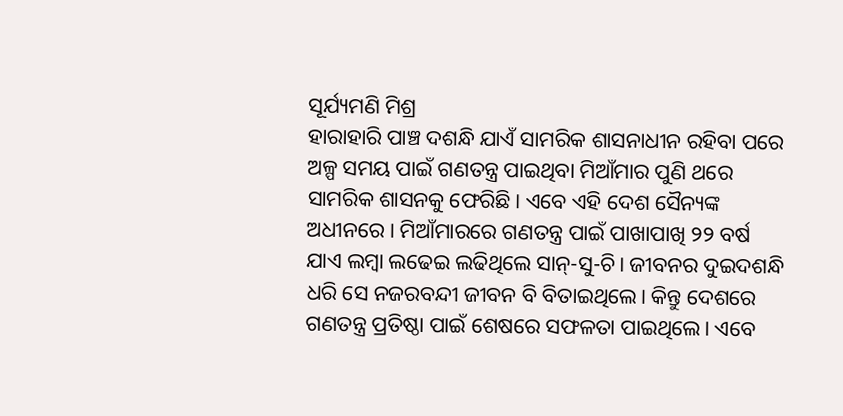ସୂର୍ଯ୍ୟମଣି ମିଶ୍ର
ହାରାହାରି ପାଞ୍ଚ ଦଶନ୍ଧି ଯାଏଁ ସାମରିକ ଶାସନାଧୀନ ରହିବା ପରେ ଅଳ୍ପ ସମୟ ପାଇଁ ଗଣତନ୍ତ୍ର ପାଇଥିବା ମିଆଁମାର ପୁଣି ଥରେ ସାମରିକ ଶାସନକୁ ଫେରିଛି। ଏବେ ଏହି ଦେଶ ସୈନ୍ୟଙ୍କ ଅଧୀନରେ। ମିଆଁମାରରେ ଗଣତନ୍ତ୍ର ପାଇଁ ପାଖାପାଖି ୨୨ ବର୍ଷ ଯାଏ ଲମ୍ବା ଲଢେଇ ଲଢିଥିଲେ ସାନ୍-ସୁ-ଚି। ଜୀବନର ଦୁଇଦଶନ୍ଧି ଧରି ସେ ନଜରବନ୍ଦୀ ଜୀବନ ବି ବିତାଇଥିଲେ। କିନ୍ତୁ ଦେଶରେ ଗଣତନ୍ତ୍ର ପ୍ରତିଷ୍ଠା ପାଇଁ ଶେଷରେ ସଫଳତା ପାଇଥିଲେ। ଏବେ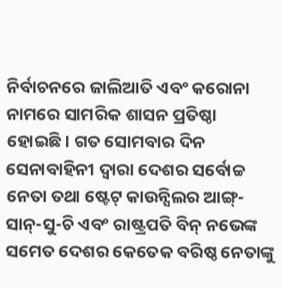ନିର୍ବାଚନରେ ଜାଲିଆତି ଏବଂ କରୋନା ନାମରେ ସାମରିକ ଶାସନ ପ୍ରତିଷ୍ଠା ହୋଇଛି। ଗତ ସୋମବାର ଦିନ ସେନାବାହିନୀ ଦ୍ୱାରା ଦେଶର ସର୍ବୋଚ୍ଚ ନେତା ତଥା ଷ୍ଟେଟ୍ କାଉନ୍ସିଲର ଆଙ୍ଗ୍-ସାନ୍-ସୁ-ଚି ଏବଂ ରାଷ୍ଟ୍ରପତି ବିନ୍ ନଭେଙ୍କ ସମେତ ଦେଶର କେତେକ ବରିଷ୍ଠ ନେତାଙ୍କୁ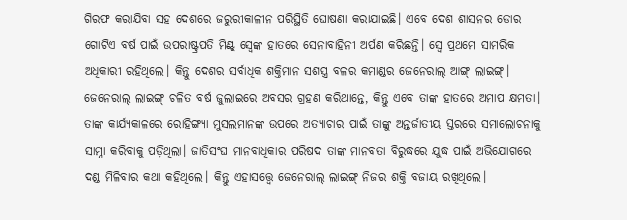ଗିରଫ କରାଯିବା ସହ ଦେଶରେ ଜରୁରୀକାଳୀନ ପରିସ୍ଥିତି ଘୋଷଣା କରାଯାଇଛି। ଏବେ ଦେଶ ଶାସନର ଡୋର ଗୋଟିଏ ବର୍ଷ ପାଇଁ ଉପରାଷ୍ଟ୍ରପତି ମିଣ୍ଟ୍ ସ୍ୱେଙ୍କ ହାତରେ ସେନାବାହିନୀ ଅର୍ପଣ କରିଛନ୍ତି। ସ୍ୱେ ପ୍ରଥମେ ସାମରିକ ଅଧିକାରୀ ରହିଥିଲେ। କିନ୍ତୁ ଦେଶର ସର୍ବାଧିକ ଶକ୍ତିମାନ ସଶସ୍ତ୍ର ବଳର କମାଣ୍ଡର ଜେନେରାଲ୍ ଆଙ୍ଗ୍ ଲାଇଙ୍ଗ୍। ଜେନେରାଲ୍ ଲାଇଙ୍ଗ୍ ଚଳିତ ବର୍ଷ ଜୁଲାଇରେ ଅବସର ଗ୍ରହଣ କରିଥାନ୍ତେ, କିନ୍ତୁ ଏବେ ତାଙ୍କ ହାତରେ ଅମାପ କ୍ଷମତା। ତାଙ୍କ କାର୍ଯ୍ୟକାଳରେ ରୋହିଙ୍ଗ୍ୟା ମୁସଲମାନଙ୍କ ଉପରେ ଅତ୍ୟାଚାର ପାଇଁ ତାଙ୍କୁ ଅନ୍ତର୍ଜାତୀୟ ସ୍ତରରେ ସମାଲୋଚନାକୁ ସାମ୍ନା କରିବାକୁ ପଡ଼ିଥିଲା। ଜାତିସଂଘ ମାନବାଧିକାର ପରିଷଦ ତାଙ୍କ ମାନବତା ବିରୁଦ୍ଧରେ ଯୁଦ୍ଧ ପାଇଁ ଅଭିଯୋଗରେ ଦଣ୍ଡ ମିଳିବାର କଥା କହିଥିଲେ। କିନ୍ତୁ ଏହାସତ୍ତ୍ୱେ ଜେନେରାଲ୍ ଲାଇଙ୍ଗ୍ ନିଜର ଶକ୍ତି ବଜାୟ ରଖିଥିଲେ।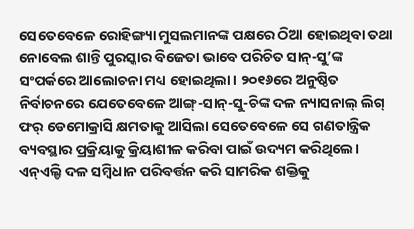ସେତେବେଳେ ରୋହିଙ୍ଗ୍ୟା ମୁସଲମାନଙ୍କ ପକ୍ଷରେ ଠିଆ ହୋଇଥିବା ତଥା ନୋବେଲ ଶାନ୍ତି ପୁରସ୍କାର ବିଜେତା ଭାବେ ପରିଚିତ ସାନ୍-ସୁ’ଙ୍କ ସଂପର୍କରେ ଆଲୋଚନା ମଧ୍ୟ ହୋଇଥିଲା। ୨୦୧୬ରେ ଅନୁଷ୍ଠିତ ନିର୍ବାଚନରେ ଯେତେବେଳେ ଆଙ୍ଗ୍-ସାନ୍-ସୁ-ଚିଙ୍କ ଦଳ ନ୍ୟାସନାଲ୍ ଲିଗ୍ ଫର୍ ଡେମୋକ୍ରାସି କ୍ଷମତାକୁ ଆସିଲା ସେତେବେଳେ ସେ ଗଣତାନ୍ତ୍ରିକ ବ୍ୟବସ୍ଥାର ପ୍ରକ୍ରିୟାକୁ କ୍ରିୟାଶୀଳ କରିବା ପାଇଁ ଉଦ୍ୟମ କରିଥିଲେ। ଏନ୍ଏଲ୍ଡି ଦଳ ସମ୍ବିଧାନ ପରିବର୍ତ୍ତନ କରି ସାମରିକ ଶକ୍ତିକୁ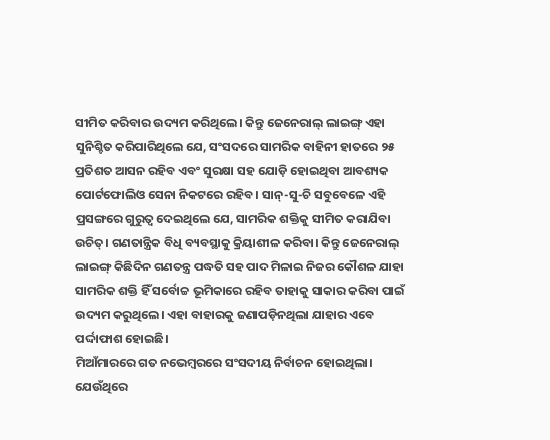ସୀମିତ କରିବାର ଉଦ୍ୟମ କରିଥିଲେ। କିନ୍ତୁ ଜେନେରାଲ୍ ଲାଇଙ୍ଗ୍ ଏହା ସୁନିଶ୍ଚିତ କରିପାରିଥିଲେ ଯେ, ସଂସଦରେ ସାମରିକ ବାହିନୀ ହାତରେ ୨୫ ପ୍ରତିଶତ ଆସନ ରହିବ ଏବଂ ସୁରକ୍ଷା ସହ ଯୋଡ଼ି ହୋଇଥିବା ଆବଶ୍ୟକ ପୋର୍ଟଫୋଲିଓ ସେନା ନିକଟରେ ରହିବ। ସାନ୍-ସୁ-ଚି ସବୁବେଳେ ଏହି ପ୍ରସଙ୍ଗରେ ଗୁରୁତ୍ୱ ଦେଇଥିଲେ ଯେ, ସାମରିକ ଶକ୍ତିକୁ ସୀମିତ କରାଯିବା ଉଚିତ୍। ଗଣତାନ୍ତ୍ରିକ ବିଧି ବ୍ୟବସ୍ଥାକୁ କ୍ରିୟାଶୀଳ କରିବା। କିନ୍ତୁ ଜେନେରାଲ୍ ଲାଇଙ୍ଗ୍ କିଛିଦିନ ଗଣତନ୍ତ୍ର ପଦ୍ଧତି ସହ ପାଦ ମିଳାଇ ନିଜର କୌଶଳ ଯାହା ସାମରିକ ଶକ୍ତି ହିଁ ସର୍ବୋଚ୍ଚ ଭୂମିକାରେ ରହିବ ତାହାକୁ ସାକାର କରିବା ପାଇଁ ଉଦ୍ୟମ କରୁଥିଲେ। ଏହା ବାହାରକୁ ଜଣାପଡ଼ିନଥିଲା ଯାହାର ଏବେ ପର୍ଦ୍ଦାଫାଶ ହୋଇଛି।
ମିଆଁମାରରେ ଗତ ନଭେମ୍ବରରେ ସଂସଦୀୟ ନିର୍ବାଚନ ହୋଇଥିଲା। ଯେଉଁଥିରେ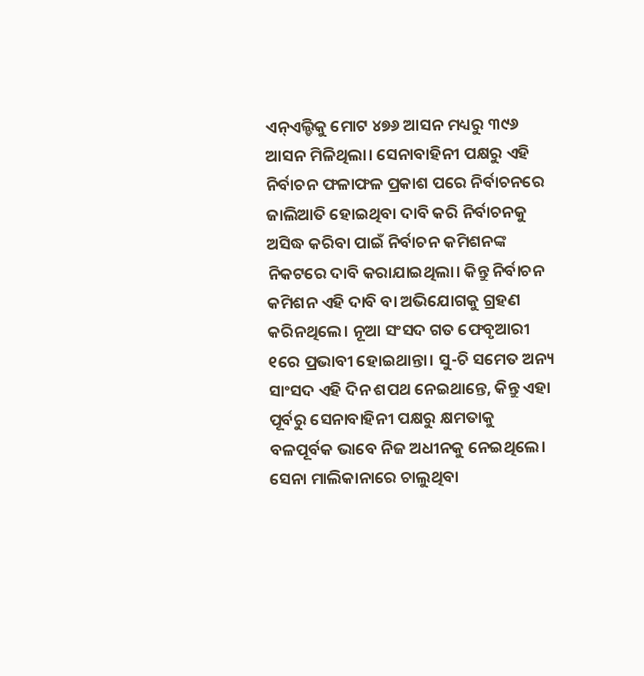ଏନ୍ଏଲ୍ଡିକୁ ମୋଟ ୪୭୬ ଆସନ ମଧ୍ୟରୁ ୩୯୬ ଆସନ ମିଳିଥିଲା। ସେନାବାହିନୀ ପକ୍ଷରୁ ଏହି ନିର୍ବାଚନ ଫଳାଫଳ ପ୍ରକାଶ ପରେ ନିର୍ବାଚନରେ ଜାଲିଆତି ହୋଇଥିବା ଦାବି କରି ନିର୍ବାଚନକୁ ଅସିଦ୍ଧ କରିବା ପାଇଁ ନିର୍ବାଚନ କମିଶନଙ୍କ ନିକଟରେ ଦାବି କରାଯାଇଥିଲା। କିନ୍ତୁ ନିର୍ବାଚନ କମିଶନ ଏହି ଦାବି ବା ଅଭିଯୋଗକୁ ଗ୍ରହଣ କରିନଥିଲେ। ନୂଆ ସଂସଦ ଗତ ଫେବୃଆରୀ ୧ରେ ପ୍ରଭାବୀ ହୋଇଥାନ୍ତା। ସୁ-ଚି ସମେତ ଅନ୍ୟ ସାଂସଦ ଏହି ଦିନ ଶପଥ ନେଇଥାନ୍ତେ, କିନ୍ତୁ ଏହା ପୂର୍ବରୁ ସେନାବାହିନୀ ପକ୍ଷରୁ କ୍ଷମତାକୁ ବଳପୂର୍ବକ ଭାବେ ନିଜ ଅଧୀନକୁ ନେଇଥିଲେ। ସେନା ମାଲିକାନାରେ ଚାଲୁଥିବା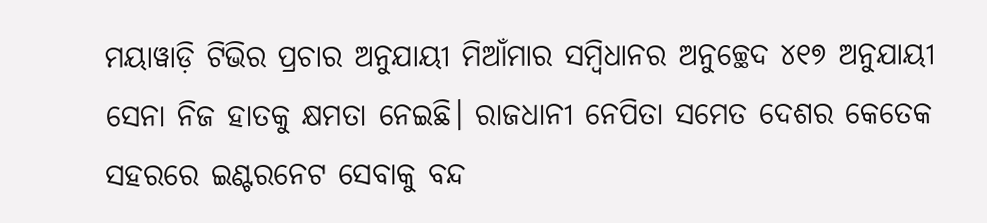ମୟାୱାଡ଼ି ଟିଭିର ପ୍ରଚାର ଅନୁଯାୟୀ ମିଆଁମାର ସମ୍ବିଧାନର ଅନୁଚ୍ଛେଦ ୪୧୭ ଅନୁଯାୟୀ ସେନା ନିଜ ହାତକୁ କ୍ଷମତା ନେଇଛି। ରାଜଧାନୀ ନେପିତା ସମେତ ଦେଶର କେତେକ ସହରରେ ଇଣ୍ଟରନେଟ ସେବାକୁ ବନ୍ଦ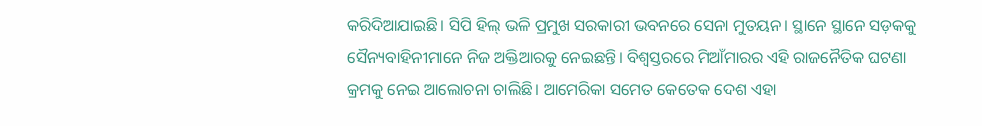କରିଦିଆଯାଇଛି। ସିପି ହିଲ୍ ଭଳି ପ୍ରମୁଖ ସରକାରୀ ଭବନରେ ସେନା ମୁତୟନ। ସ୍ଥାନେ ସ୍ଥାନେ ସଡ଼କକୁ ସୈନ୍ୟବାହିନୀମାନେ ନିଜ ଅକ୍ତିଆରକୁ ନେଇଛନ୍ତି। ବିଶ୍ୱସ୍ତରରେ ମିଆଁମାରର ଏହି ରାଜନୈତିକ ଘଟଣା କ୍ରମକୁ ନେଇ ଆଲୋଚନା ଚାଲିଛି। ଆମେରିକା ସମେତ କେତେକ ଦେଶ ଏହା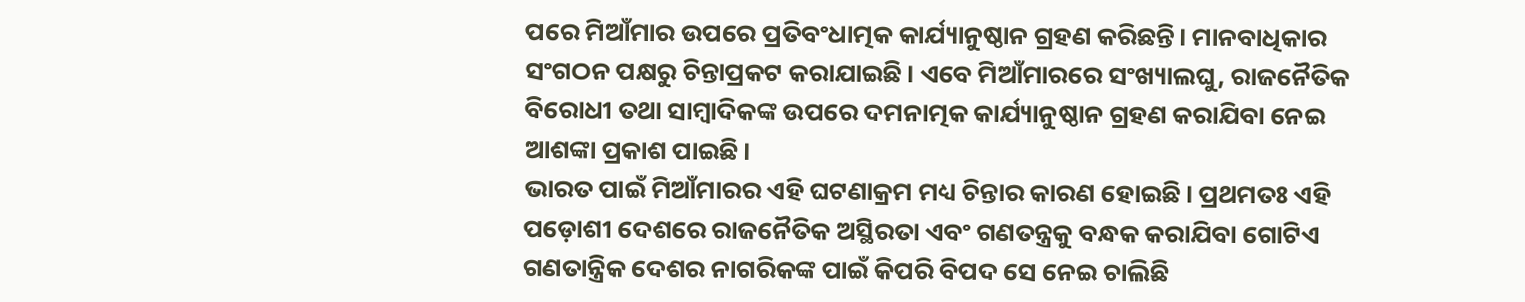ପରେ ମିଆଁମାର ଉପରେ ପ୍ରତିବଂଧାତ୍ମକ କାର୍ଯ୍ୟାନୁଷ୍ଠାନ ଗ୍ରହଣ କରିଛନ୍ତି। ମାନବାଧିକାର ସଂଗଠନ ପକ୍ଷରୁ ଚିନ୍ତାପ୍ରକଟ କରାଯାଇଛି। ଏବେ ମିଆଁମାରରେ ସଂଖ୍ୟାଲଘୁ, ରାଜନୈତିକ ବିରୋଧୀ ତଥା ସାମ୍ବାଦିକଙ୍କ ଉପରେ ଦମନାତ୍ମକ କାର୍ଯ୍ୟାନୁଷ୍ଠାନ ଗ୍ରହଣ କରାଯିବା ନେଇ ଆଶଙ୍କା ପ୍ରକାଶ ପାଇଛି।
ଭାରତ ପାଇଁ ମିଆଁମାରର ଏହି ଘଟଣାକ୍ରମ ମଧ୍ୟ ଚିନ୍ତାର କାରଣ ହୋଇଛି। ପ୍ରଥମତଃ ଏହି ପଡ଼ୋଶୀ ଦେଶରେ ରାଜନୈତିକ ଅସ୍ଥିରତା ଏବଂ ଗଣତନ୍ତ୍ରକୁ ବନ୍ଧକ କରାଯିବା ଗୋଟିଏ ଗଣତାନ୍ତ୍ରିକ ଦେଶର ନାଗରିକଙ୍କ ପାଇଁ କିପରି ବିପଦ ସେ ନେଇ ଚାଲିଛି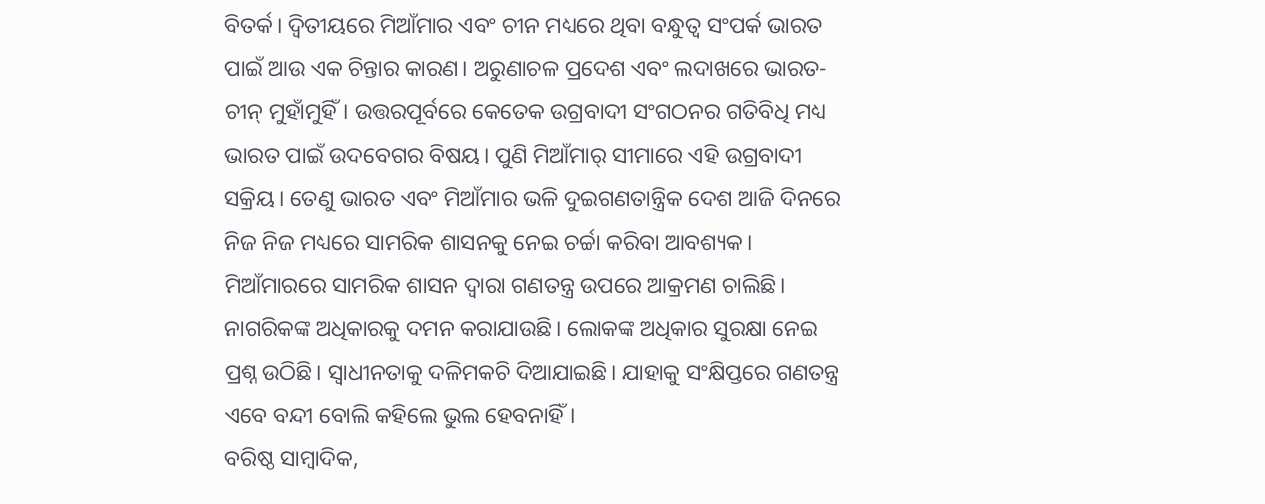ବିତର୍କ। ଦ୍ୱିତୀୟରେ ମିଆଁମାର ଏବଂ ଚୀନ ମଧ୍ୟରେ ଥିବା ବନ୍ଧୁତ୍ୱ ସଂପର୍କ ଭାରତ ପାଇଁ ଆଉ ଏକ ଚିନ୍ତାର କାରଣ। ଅରୁଣାଚଳ ପ୍ରଦେଶ ଏବଂ ଲଦାଖରେ ଭାରତ-ଚୀନ୍ ମୁହାଁମୁହିଁ। ଉତ୍ତରପୂର୍ବରେ କେତେକ ଉଗ୍ରବାଦୀ ସଂଗଠନର ଗତିବିଧି ମଧ୍ୟ ଭାରତ ପାଇଁ ଉଦବେଗର ବିଷୟ। ପୁଣି ମିଆଁମାର୍ ସୀମାରେ ଏହି ଉଗ୍ରବାଦୀ ସକ୍ରିୟ। ତେଣୁ ଭାରତ ଏବଂ ମିଆଁମାର ଭଳି ଦୁଇଗଣତାନ୍ତ୍ରିକ ଦେଶ ଆଜି ଦିନରେ ନିଜ ନିଜ ମଧ୍ୟରେ ସାମରିକ ଶାସନକୁ ନେଇ ଚର୍ଚ୍ଚା କରିବା ଆବଶ୍ୟକ। ମିଆଁମାରରେ ସାମରିକ ଶାସନ ଦ୍ୱାରା ଗଣତନ୍ତ୍ର ଉପରେ ଆକ୍ରମଣ ଚାଲିଛି। ନାଗରିକଙ୍କ ଅଧିକାରକୁ ଦମନ କରାଯାଉଛି। ଲୋକଙ୍କ ଅଧିକାର ସୁରକ୍ଷା ନେଇ ପ୍ରଶ୍ନ ଉଠିଛି। ସ୍ୱାଧୀନତାକୁ ଦଳିମକଚି ଦିଆଯାଇଛି। ଯାହାକୁ ସଂକ୍ଷିପ୍ତରେ ଗଣତନ୍ତ୍ର ଏବେ ବନ୍ଦୀ ବୋଲି କହିଲେ ଭୁଲ ହେବନାହିଁ।
ବରିଷ୍ଠ ସାମ୍ବାଦିକ,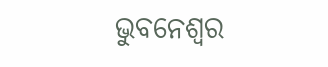ଭୁବନେଶ୍ୱର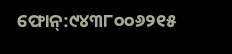ଫୋନ୍:୯୪୩୮୦୦୬୨୧୫